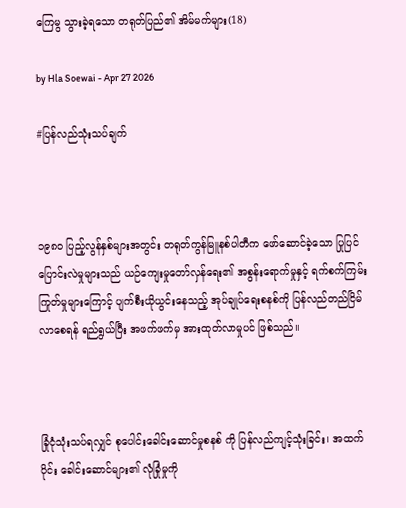ကြေမွ သွားခဲ့ရသော တရုတ်ပြည်၏ အိမ်မက်များ(18)

by Hla Soewai - Apr 27 2026

#ပြန်လည်သုံးသပ်ချက်



၁၉၈၀ ပြည့်လွန်နှစ်များအတွင်း တရုတ်ကွန်မြူနစ်ပါတီက ဖော်ဆောင်ခဲ့သော ပြုပြင်ပြောင်းလဲမှုများသည် ယဉ်ကျေးမှုတော်လှန်ရေး၏ အစွန်းရောက်မှုနှင့် ရက်စက်ကြမ်းကြုတ်မှုများကြောင့် ပျက်စီးယိုယွင်းနေသည့် အုပ်ချုပ်ရေးစနစ်ကို ပြန်လည်တည်ငြိမ်လာစေရန် ရည်ရွယ်ပြီး အဖက်ဖက်မှ အားထုတ်လာမှုပင် ဖြစ်သည်။



ခြုံငုံသုံးသပ်ရလျှင် စုပေါင်းခေါင်းဆောင်မှုစနစ် ကို ပြန်လည်ကျင့်သုံးခြင်း၊ အထက်ပိုင်း ခေါင်းဆောင်များ၏ လုံခြုံမှုကို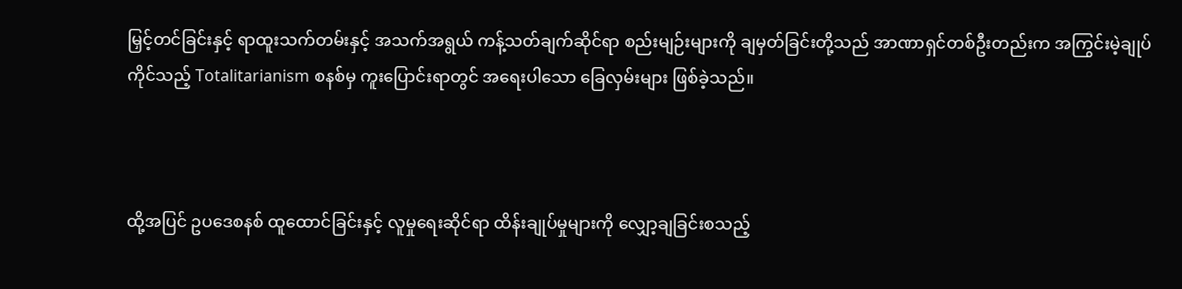မြှင့်တင်ခြင်းနှင့် ရာထူးသက်တမ်းနှင့် အသက်အရွယ် ကန့်သတ်ချက်ဆိုင်ရာ စည်းမျဉ်းများကို ချမှတ်ခြင်းတို့သည် အာဏာရှင်တစ်ဦးတည်းက အကြွင်းမဲ့ချုပ်ကိုင်သည့် Totalitarianism စနစ်မှ ကူးပြောင်းရာတွင် အရေးပါသော ခြေလှမ်းများ ဖြစ်ခဲ့သည်။



ထို့အပြင် ဥပဒေစနစ် ထူထောင်ခြင်းနှင့် လူမှုရေးဆိုင်ရာ ထိန်းချုပ်မှုများကို လျှော့ချခြင်းစသည့်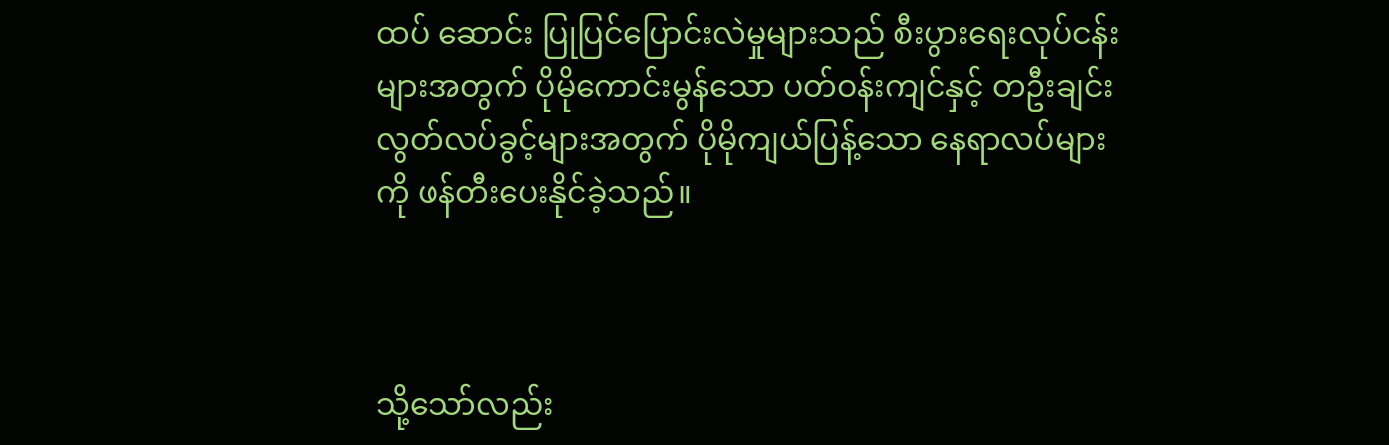ထပ် ဆောင်း ပြုပြင်ပြောင်းလဲမှုများသည် စီးပွားရေးလုပ်ငန်းများအတွက် ပိုမိုကောင်းမွန်သော ပတ်ဝန်းကျင်နှင့် တဦးချင်း လွတ်လပ်ခွင့်များအတွက် ပိုမိုကျယ်ပြန့်သော နေရာလပ်များကို ဖန်တီးပေးနိုင်ခဲ့သည်။



သို့သော်လည်း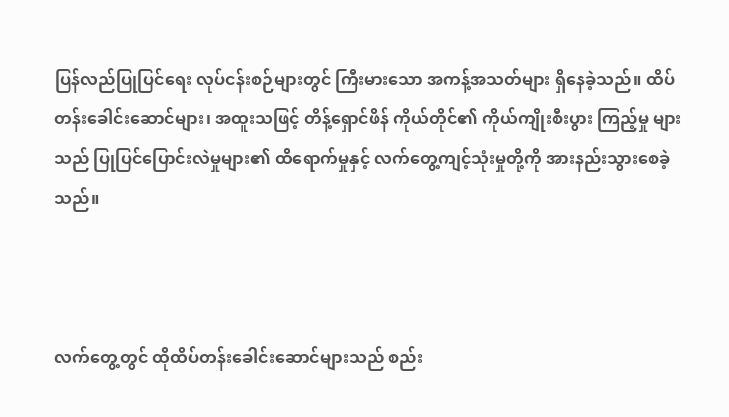ပြန်လည်ပြုပြင်ရေး လုပ်ငန်းစဉ်များတွင် ကြီးမားသော အကန့်အသတ်များ ရှိနေခဲ့သည်။ ထိပ်တန်းခေါင်းဆောင်များ၊ အထူးသဖြင့် တိန့်ရှောင်ဖိန် ကိုယ်တိုင်၏ ကိုယ်ကျိုးစီးပွား ကြည့်မှု များသည် ပြုပြင်ပြောင်းလဲမှုများ၏ ထိရောက်မှုနှင့် လက်တွေ့ကျင့်သုံးမှုတို့ကို အားနည်းသွားစေခဲ့သည်။



လက်တွေ့တွင် ထိုထိပ်တန်းခေါင်းဆောင်များသည် စည်း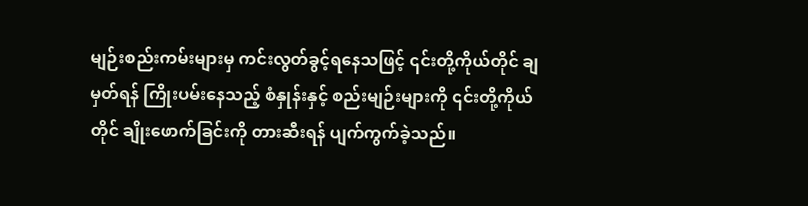မျဉ်းစည်းကမ်းများမှ ကင်းလွတ်ခွင့်ရနေသဖြင့် ၎င်းတို့ကိုယ်တိုင် ချမှတ်ရန် ကြိုးပမ်းနေသည့် စံနှုန်းနှင့် စည်းမျဉ်းများကို ၎င်းတို့ကိုယ်တိုင် ချိုးဖောက်ခြင်းကို တားဆီးရန် ပျက်ကွက်ခဲ့သည်။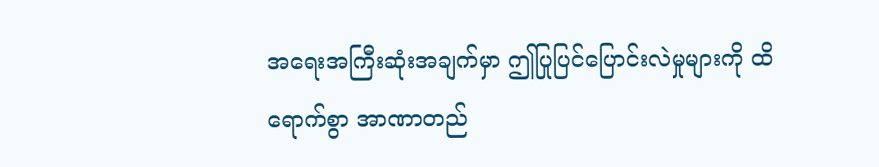အရေးအကြီးဆုံးအချက်မှာ ဤပြုပြင်ပြောင်းလဲမှုများကို ထိရောက်စွာ အာဏာတည်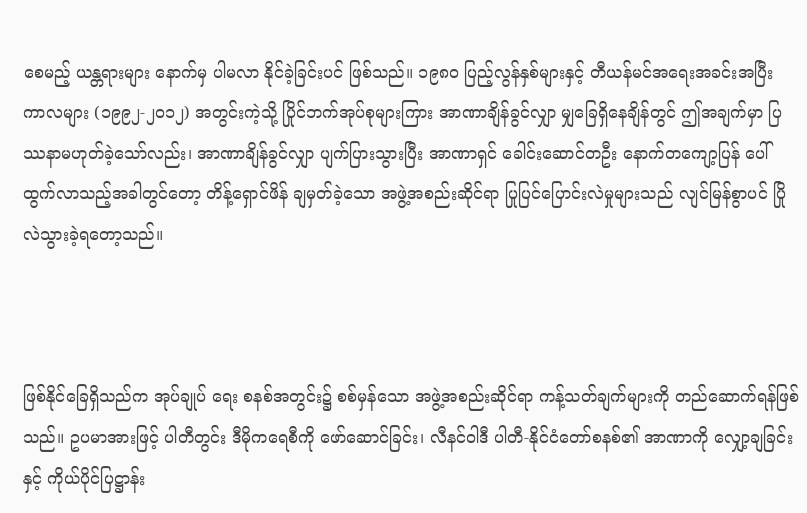စေမည့် ယန္တရားများ နောက်မှ ပါမလာ နိုင်ခဲ့ခြင်းပင် ဖြစ်သည်။ ၁၉၈၀ ပြည့်လွန်နှစ်များနှင့် တီယန်မင်အရေးအခင်းအပြီး ကာလများ (၁၉၉၂-၂၀၁၂) အတွင်းကဲ့သို့ ပြိုင်ဘက်အုပ်စုများကြား အာဏာချိန်ခွင်လျှာ မျှခြေရှိနေချိန်တွင် ဤအချက်မှာ ပြဿနာမဟုတ်ခဲ့သော်လည်း၊ အာဏာချိန်ခွင်လျှာ ပျက်ပြားသွားပြီး အာဏာရှင် ခေါင်းဆောင်တဦး နောက်တကျော့ပြန် ပေါ်ထွက်လာသည့်အခါတွင်တော့ တိန့်ရှောင်ဖိန် ချမှတ်ခဲ့သော အဖွဲ့အစည်းဆိုင်ရာ ပြုပြင်ပြောင်းလဲမှုများသည် လျင်မြန်စွာပင် ပြိုလဲသွားခဲ့ရတော့သည်။



ဖြစ်နိုင်ခြေရှိသည်က အုပ်ချုပ် ရေး စနစ်အတွင်း၌ စစ်မှန်သော အဖွဲ့အစည်းဆိုင်ရာ ကန့်သတ်ချက်များကို တည်ဆောက်ရန်ဖြစ်သည်။ ဥပမာအားဖြင့် ပါတီတွင်း ဒီမိုကရေစီကို ဖော်ဆောင်ခြင်း၊ လီနင်ဝါဒီ ပါတီ-နိုင်ငံတော်စနစ်၏ အာဏာကို လျှော့ချခြင်းနှင့် ကိုယ်ပိုင်ပြဋ္ဌာန်း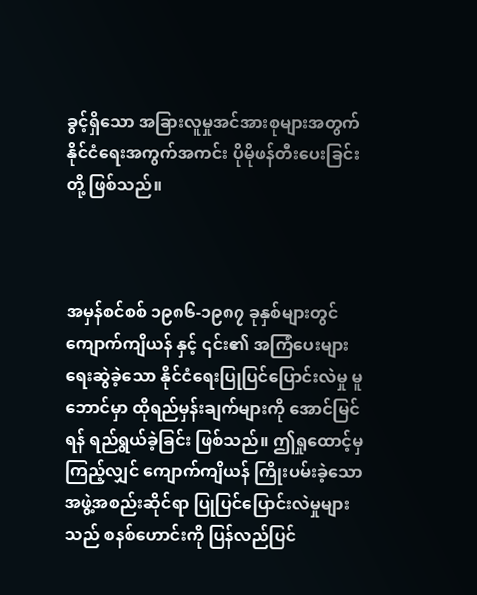ခွင့်ရှိသော အခြားလူမှုအင်အားစုများအတွက် နိုင်ငံရေးအကွက်အကင်း ပိုမိုဖန်တီးပေးခြင်းတို့ ဖြစ်သည်။



အမှန်စင်စစ် ၁၉၈၆-၁၉၈၇ ခုနှစ်များတွင် ကျောက်ကျိယန် နှင့် ၎င်း၏ အကြံပေးများ ရေးဆွဲခဲ့သော နိုင်ငံရေးပြုပြင်ပြောင်းလဲမှု မူဘောင်မှာ ထိုရည်မှန်းချက်များကို အောင်မြင်ရန် ရည်ရွယ်ခဲ့ခြင်း ဖြစ်သည်။ ဤရှုထောင့်မှကြည့်လျှင် ကျောက်ကျိယန် ကြိုးပမ်းခဲ့သော အဖွဲ့အစည်းဆိုင်ရာ ပြုပြင်ပြောင်းလဲမှုများသည် စနစ်ဟောင်းကို ပြန်လည်ပြင်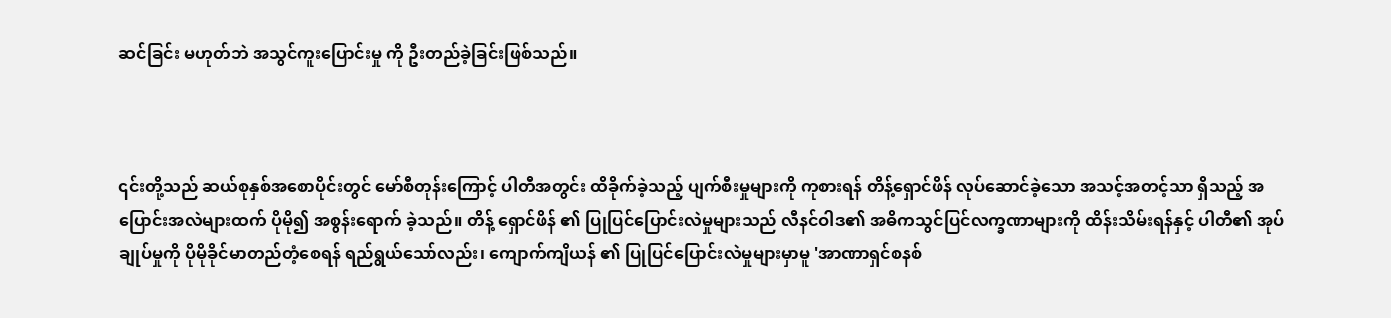ဆင်ခြင်း မဟုတ်ဘဲ အသွင်ကူးပြောင်းမှု ကို ဦးတည်ခဲ့ခြင်းဖြစ်သည်။



၎င်းတို့သည် ဆယ်စုနှစ်အစောပိုင်းတွင် မော်စီတုန်းကြောင့် ပါတီအတွင်း ထိခိုက်ခဲ့သည့် ပျက်စီးမှုများကို ကုစားရန် တိန့်ရှောင်ဖိန် လုပ်ဆောင်ခဲ့သော အသင့်အတင့်သာ ရှိသည့် အပြောင်းအလဲများထက် ပိုမို၍ အစွန်းရောက် ခဲ့သည်။ တိန့် ရှောင်ဖိန် ၏ ပြုပြင်ပြောင်းလဲမှုများသည် လီနင်ဝါဒ၏ အဓိကသွင်ပြင်လက္ခဏာများကို ထိန်းသိမ်းရန်နှင့် ပါတီ၏ အုပ်ချုပ်မှုကို ပိုမိုခိုင်မာတည်တံ့စေရန် ရည်ရွယ်သော်လည်း၊ ကျောက်ကျိယန် ၏ ပြုပြင်ပြောင်းလဲမှုများမှာမူ 'အာဏာရှင်စနစ်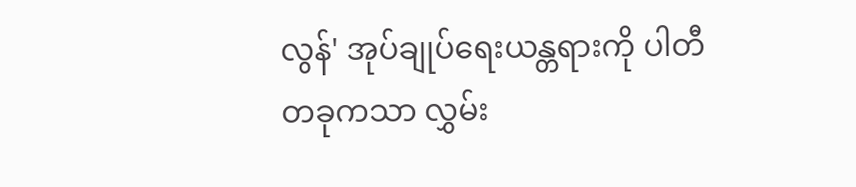လွန်' အုပ်ချုပ်ရေးယန္တရားကို ပါတီတခုကသာ လွှမ်း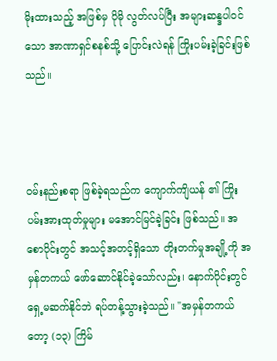မိုးထားသည့် အဖြစ်မှ ပိုမို လွတ်လပ်ပြီး အများဆန္ဒပါဝင်သော အာဏာရှင်စနစ်သို့ ပြောင်းလဲရန် ကြိုးပမ်းခဲ့ခြင်းဖြစ်သည်။



ဝမ်းနည်းစရာ ဖြစ်ခဲ့ရသည်က ကျောက်ကျိယန် ၏ ကြိုးပမ်းအားထုတ်မှုများ မအောင်မြင်ခဲ့ခြင်း ဖြစ်သည်။ အစောပိုင်းတွင် အသင့်အတင့်ရှိသော တိုးတက်မှုအချို့ကို အမှန်တကယ် ဖော်ဆောင်နိုင်ခဲ့သော်လည်း၊ နောက်ပိုင်းတွင် ရှေ့မဆက်နိုင်ဘဲ ရပ်တန့်သွားခဲ့သည်။ "အမှန်တကယ်တော့ (၁၃) ကြိမ်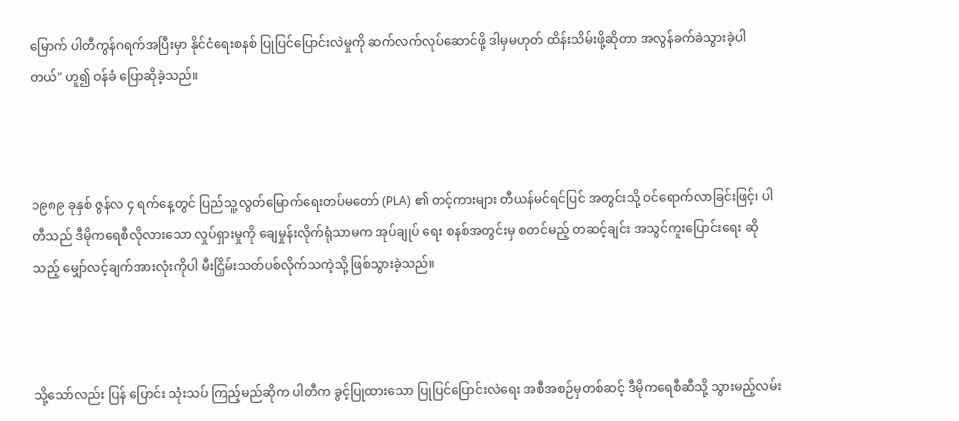မြောက် ပါတီကွန်ဂရက်အပြီးမှာ နိုင်ငံရေးစနစ် ပြုပြင်ပြောင်းလဲမှုကို ဆက်လက်လုပ်ဆောင်ဖို့ ဒါမှမဟုတ် ထိန်းသိမ်းဖို့ဆိုတာ အလွန်ခက်ခဲသွားခဲ့ပါတယ်" ဟူ၍ ဝန်ခံ ပြောဆိုခဲ့သည်။



၁၉၈၉ ခုနှစ် ဇွန်လ ၄ ရက်နေ့တွင် ပြည်သူ့လွတ်မြောက်ရေးတပ်မတော် (PLA) ၏ တင့်ကားများ တီယန်မင်ရင်ပြင် အတွင်းသို့ ဝင်ရောက်လာခြင်းဖြင့်၊ ပါတီသည် ဒီမိုကရေစီလိုလားသော လှုပ်ရှားမှုကို ချေမှုန်းလိုက်ရုံသာမက အုပ်ချုပ် ရေး စနစ်အတွင်းမှ စတင်မည့် တဆင့်ချင်း အသွင်ကူးပြောင်းရေး ဆိုသည့် မျှော်လင့်ချက်အားလုံးကိုပါ မီးငြှိမ်းသတ်ပစ်လိုက်သကဲ့သို့ ဖြစ်သွားခဲ့သည်။



သို့သော်လည်း ပြန် ပြောင်း သုံးသပ် ကြည့်မည်ဆိုက ပါတီက ခွင့်ပြုထားသော ပြုပြင်ပြောင်းလဲရေး အစီအစဉ်မှတစ်ဆင့် ဒီမိုကရေစီဆီသို့ သွားမည့်လမ်း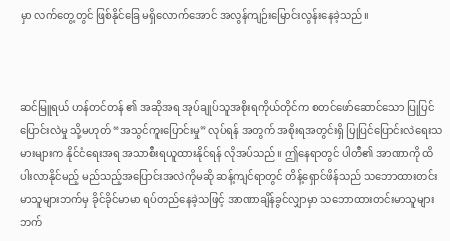မှာ လက်တွေ့တွင် ဖြစ်နိုင်ခြေ မရှိလောက်အောင် အလွန်ကျဉ်းမြောင်းလွန်းနေခဲ့သည်။



ဆင်မြူရယ် ဟန်တင်တန် ၏ အဆိုအရ အုပ်ချုပ်သူအစိုးရကိုယ်တိုင်က စတင်ဖော်ဆောင်သော ပြုပြင်ပြောင်းလဲမှု သို့မဟုတ် “အသွင်ကူးပြောင်းမှု” လုပ်ရန် အတွက် အစိုးရအတွင်းရှိ ပြုပြင်ပြောင်းလဲရေးသမားများက နိုင်ငံရေးအရ အသာစီးရယူထားနိုင်ရန် လိုအပ်သည်။ ဤနေရာတွင် ပါတီ၏ အာဏာကို ထိပါးလာနိုင်မည့် မည်သည့်အပြောင်းအလဲကိုမဆို ဆန့်ကျင်ရာတွင် တိန့်ရှောင်ဖိန်သည် သဘောထားတင်းမာသူများဘက်မှ ခိုင်ခိုင်မာမာ ရပ်တည်နေခဲ့သဖြင့် အာဏာချိန်ခွင်လျှာမှာ သဘောထားတင်းမာသူများဘက်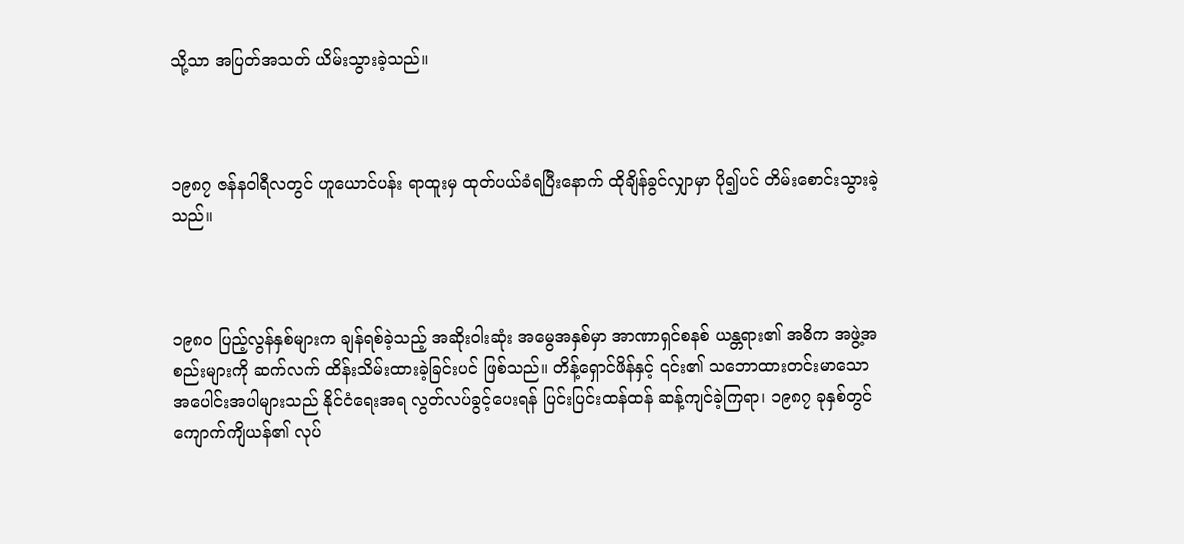သို့သာ အပြတ်အသတ် ယိမ်းသွားခဲ့သည်။



၁၉၈၇ ဇန်နဝါရီလတွင် ဟူယောင်ပန်း ရာထူးမှ ထုတ်ပယ်ခံရပြီးနောက် ထိုချိန်ခွင်လျှာမှာ ပို၍ပင် တိမ်းစောင်းသွားခဲ့သည်။



၁၉၈၀ ပြည့်လွန်နှစ်များက ချန်ရစ်ခဲ့သည့် အဆိုးဝါးဆုံး အမွေအနှစ်မှာ အာဏာရှင်စနစ် ယန္တရား၏ အဓိက အဖွဲ့အစည်းများကို ဆက်လက် ထိန်းသိမ်းထားခဲ့ခြင်းပင် ဖြစ်သည်။ တိန့်ရှောင်ဖိန်နှင့် ၎င်း၏ သဘောထားတင်းမာသော အပေါင်းအပါများသည် နိုင်ငံရေးအရ လွတ်လပ်ခွင့်ပေးရန် ပြင်းပြင်းထန်ထန် ဆန့်ကျင်ခဲ့ကြရာ၊ ၁၉၈၇ ခုနှစ်တွင် ကျောက်ကျိယန်၏ လုပ်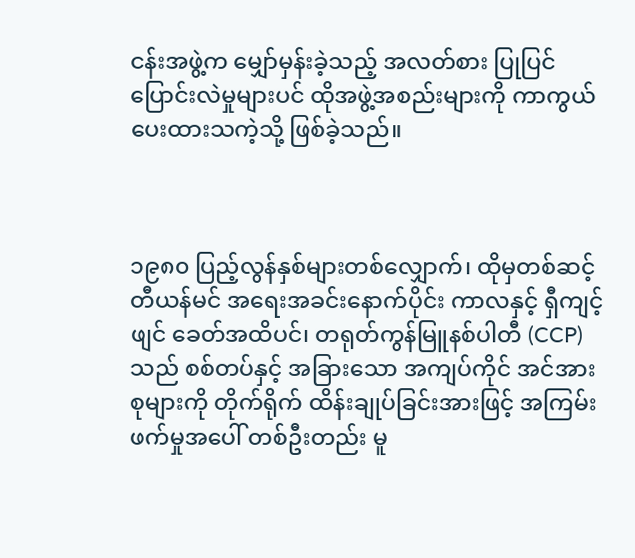ငန်းအဖွဲ့က မျှော်မှန်းခဲ့သည့် အလတ်စား ပြုပြင်ပြောင်းလဲမှုများပင် ထိုအဖွဲ့အစည်းများကို ကာကွယ်ပေးထားသကဲ့သို့ ဖြစ်ခဲ့သည်။



၁၉၈၀ ပြည့်လွန်နှစ်များတစ်လျှောက်၊ ထိုမှတစ်ဆင့် တီယန်မင် အရေးအခင်းနောက်ပိုင်း ကာလနှင့် ရှီကျင့်ဖျင် ခေတ်အထိပင်၊ တရုတ်ကွန်မြူနစ်ပါတီ (CCP) သည် စစ်တပ်နှင့် အခြားသော အကျပ်ကိုင် အင်အားစုများကို တိုက်ရိုက် ထိန်းချုပ်ခြင်းအားဖြင့် အကြမ်းဖက်မှုအပေါ် တစ်ဦးတည်း မူ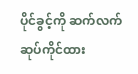ပိုင်ခွင့်ကို ဆက်လက် ဆုပ်ကိုင်ထား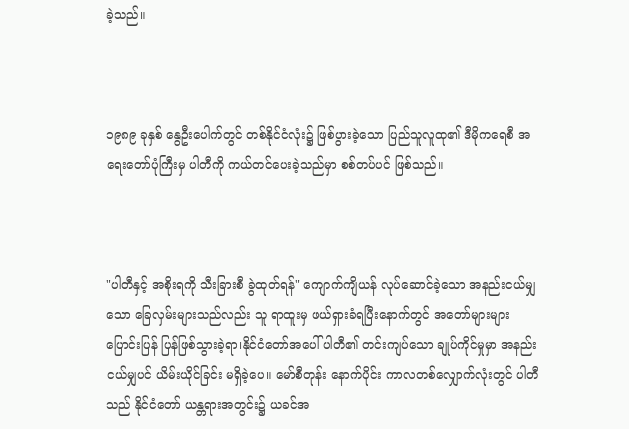ခဲ့သည်။



၁၉၈၉ ခုနှစ် နွေဦးပေါက်တွင် တစ်နိုင်ငံလုံး၌ ဖြစ်ပွားခဲ့သော ပြည်သူလူထု၏ ဒီမိုကရေစီ အရေးတော်ပုံကြီးမှ ပါတီကို ကယ်တင်ပေးခဲ့သည်မှာ စစ်တပ်ပင် ဖြစ်သည်။



"ပါတီနှင့် အစိုးရကို သီးခြားစီ ခွဲထုတ်ရန်" ကျောက်ကျိယန် လုပ်ဆောင်ခဲ့သော အနည်းငယ်မျှသော ခြေလှမ်းများသည်လည်း သူ ရာထူးမှ ဖယ်ရှားခံရပြီးနောက်တွင် အတော်များများ ပြောင်းပြန် ပြန်ဖြစ်သွားခဲ့ရာ၊နိုင်ငံတော်အပေါ် ပါတီ၏ တင်းကျပ်သော ချုပ်ကိုင်မှုမှာ အနည်းငယ်မျှပင် ယိမ်းယိုင်ခြင်း မရှိခဲ့ပေ။ မော်စီတုန်း နောက်ပိုင်း ကာလတစ်လျှောက်လုံးတွင် ပါတီသည် နိုင်ငံတော် ယန္တရားအတွင်း၌ ယခင်အ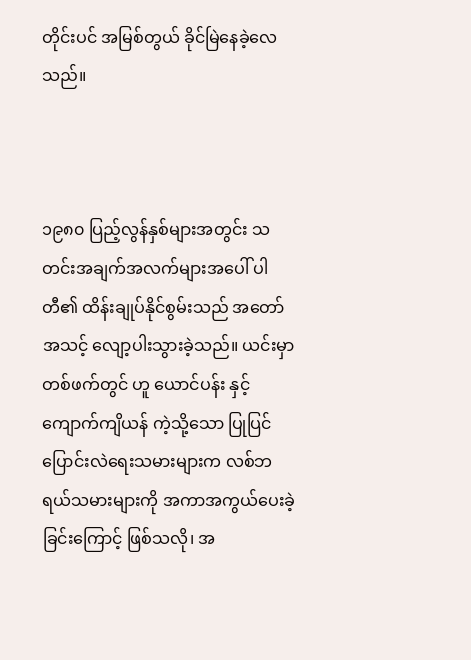တိုင်းပင် အမြစ်တွယ် ခိုင်မြဲနေခဲ့လေသည်။



၁၉၈၀ ပြည့်လွန်နှစ်များအတွင်း သတင်းအချက်အလက်များအပေါ် ပါတီ၏ ထိန်းချုပ်နိုင်စွမ်းသည် အတော်အသင့် လျော့ပါးသွားခဲ့သည်။ ယင်းမှာ တစ်ဖက်တွင် ဟူ ယောင်ပန်း နှင့် ကျောက်ကျိယန် ကဲ့သို့သော ပြုပြင်ပြောင်းလဲရေးသမားများက လစ်ဘရယ်သမားများကို အကာအကွယ်ပေးခဲ့ခြင်းကြောင့် ဖြစ်သလို၊ အ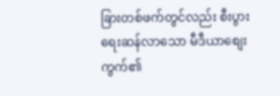ခြားတစ်ဖက်တွင်လည်း စီးပွားရေးဆန်လာသော မီဒီယာစျေးကွက်၏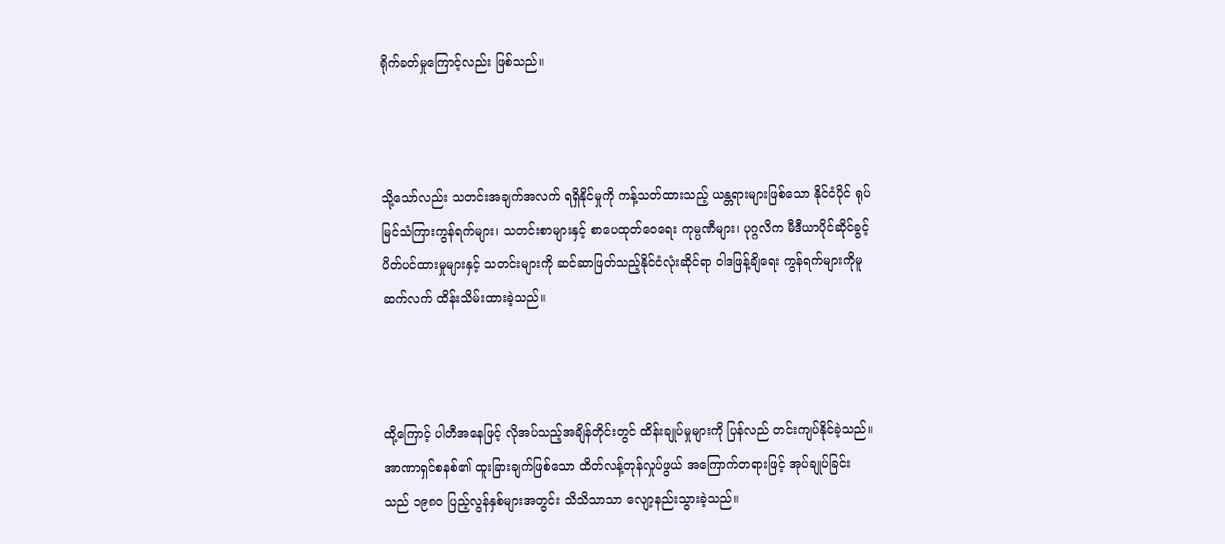ရိုက်ခတ်မှုကြောင့်လည်း ဖြစ်သည်။



သို့သော်လည်း သတင်းအချက်အလက် ရရှိနိုင်မှုကို ကန့်သတ်ထားသည့် ယန္တရားများဖြစ်သော နိုင်ငံပိုင် ရုပ်မြင်သံကြားကွန်ရက်များ၊ သတင်းစာများနှင့် စာပေထုတ်ဝေရေး ကုမ္ပဏီများ၊ ပုဂ္ဂလိက မီဒီယာပိုင်ဆိုင်ခွင့် ပိတ်ပင်ထားမှုများနှင့် သတင်းများကို ဆင်ဆာဖြတ်သည့်နိုင်ငံလုံးဆိုင်ရာ ဝါဒဖြန့်ချိရေး ကွန်ရက်များကိုမူ ဆက်လက် ထိန်းသိမ်းထားခဲ့သည်။



ထို့ကြောင့် ပါတီအနေဖြင့် လိုအပ်သည့်အချိန်တိုင်းတွင် ထိန်းချုပ်မှုများကို ပြန်လည် တင်းကျပ်နိုင်ခဲ့သည်။ အာဏာရှင်စနစ်၏ ထူးခြားချက်ဖြစ်သော ထိတ်လန့်တုန်လှုပ်ဖွယ် အကြောက်တရားဖြင့် အုပ်ချုပ်ခြင်း သည် ၁၉၈၀ ပြည့်လွန်နှစ်များအတွင်း သိသိသာသာ လျော့နည်းသွားခဲ့သည်။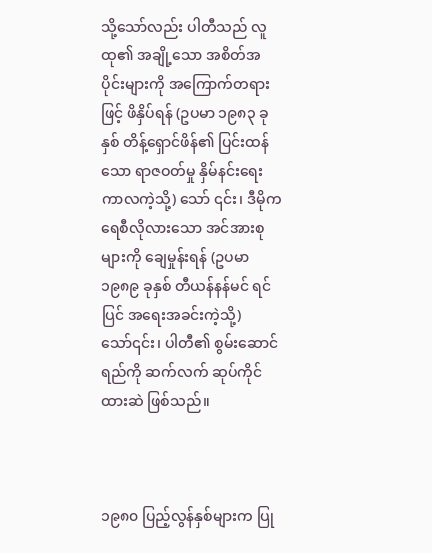သို့သော်လည်း ပါတီသည် လူထု၏ အချို့သော အစိတ်အပိုင်းများကို အကြောက်တရားဖြင့် ဖိနှိပ်ရန် (ဥပမာ ၁၉၈၃ ခုနှစ် တိန့်ရှောင်ဖိန်၏ ပြင်းထန်သော ရာဇဝတ်မှု နှိမ်နင်းရေး ကာလကဲ့သို့) သော် ၎င်း၊ ဒီမိုကရေစီလိုလားသော အင်အားစုများကို ချေမှုန်းရန် (ဥပမာ ၁၉၈၉ ခုနှစ် တီယန်နန်မင် ရင်ပြင် အရေးအခင်းကဲ့သို့) သော်၎င်း၊ ပါတီ၏ စွမ်းဆောင်ရည်ကို ဆက်လက် ဆုပ်ကိုင်ထားဆဲ ဖြစ်သည်။



၁၉၈၀ ပြည့်လွန်နှစ်များက ပြု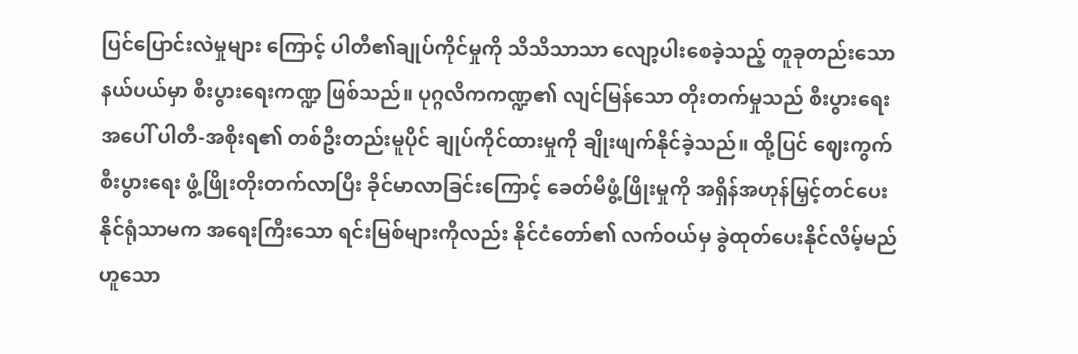ပြင်ပြောင်းလဲမှုများ ကြောင့် ပါတီ၏ချုပ်ကိုင်မှုကို သိသိသာသာ လျော့ပါးစေခဲ့သည့် တူခုတည်းသော နယ်ပယ်မှာ စီးပွားရေးကဏ္ဍ ဖြစ်သည်။ ပုဂ္ဂလိကကဏ္ဍ၏ လျင်မြန်သော တိုးတက်မှုသည် စီးပွားရေးအပေါ် ပါတီ-အစိုးရ၏ တစ်ဦးတည်းမူပိုင် ချုပ်ကိုင်ထားမှုကို ချိုးဖျက်နိုင်ခဲ့သည်။ ထို့ပြင် ဈေးကွက်စီးပွားရေး ဖွံ့ဖြိုးတိုးတက်လာပြီး ခိုင်မာလာခြင်းကြောင့် ခေတ်မီဖွံ့ဖြိုးမှုကို အရှိန်အဟုန်မြှင့်တင်ပေးနိုင်ရုံသာမက အရေးကြီးသော ရင်းမြစ်များကိုလည်း နိုင်ငံတော်၏ လက်ဝယ်မှ ခွဲထုတ်ပေးနိုင်လိမ့်မည်ဟူသော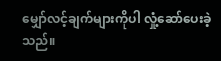မျှော်လင့်ချက်များကိုပါ လှုံ့ဆော်ပေးခဲ့သည်။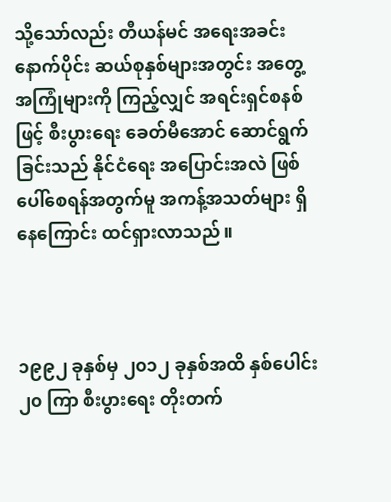သို့သော်လည်း တီယန်မင် အရေးအခင်း နောက်ပိုင်း ဆယ်စုနှစ်များအတွင်း အတွေ့အကြုံများကို ကြည့်လျှင် အရင်းရှင်စနစ်ဖြင့် စီးပွားရေး ခေတ်မီအောင် ဆောင်ရွက်ခြင်းသည် နိုင်ငံရေး အပြောင်းအလဲ ဖြစ်ပေါ်စေရန်အတွက်မူ အကန့်အသတ်များ ရှိနေကြောင်း ထင်ရှားလာသည်။



၁၉၉၂ ခုနှစ်မှ ၂၀၁၂ ခုနှစ်အထိ နှစ်ပေါင်း ၂၀ ကြာ စီးပွားရေး တိုးတက်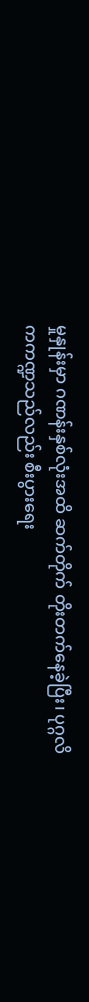မှုနှုန်းမှာ ဂဏန်းနှစ်လုံးအထိ ဆက်တိုက် တိုးတက်နေခဲ့ပြီး၊ ပုဂ္ဂလိကကဏ္ဍသည်လည်း စီးပွားရေး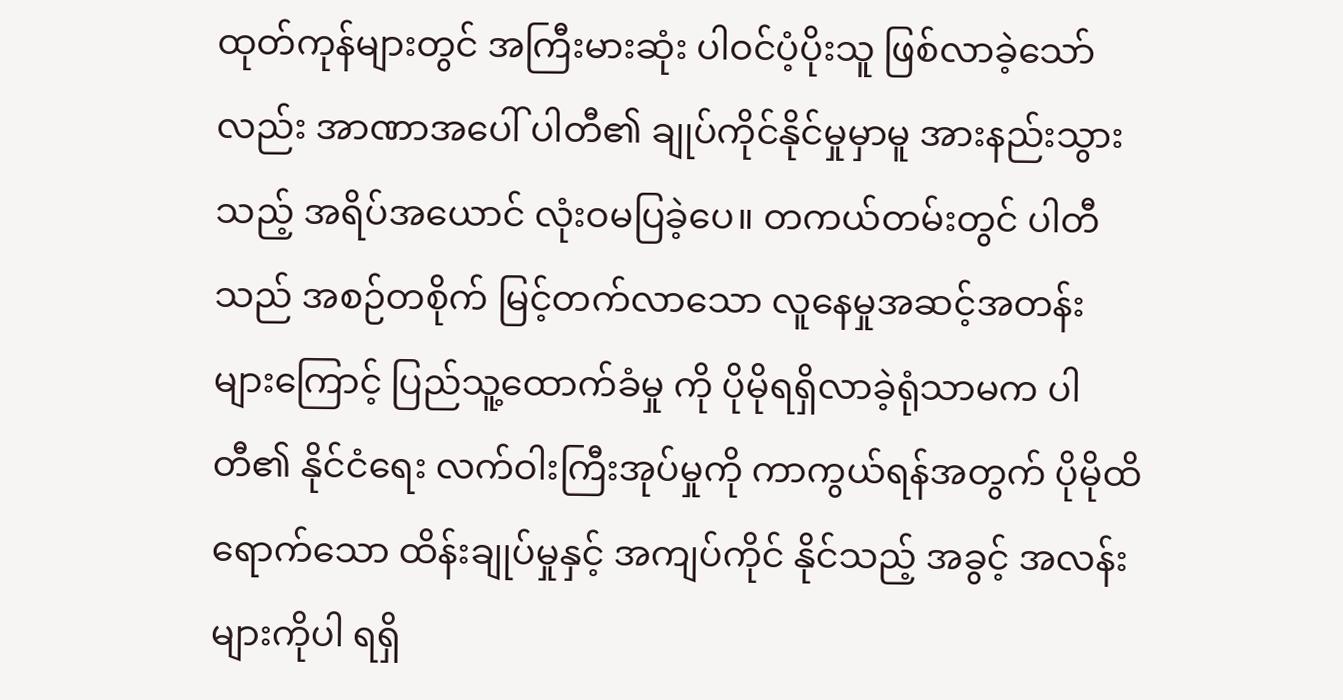ထုတ်ကုန်များတွင် အကြီးမားဆုံး ပါဝင်ပံ့ပိုးသူ ဖြစ်လာခဲ့သော်လည်း အာဏာအပေါ် ပါတီ၏ ချုပ်ကိုင်နိုင်မှုမှာမူ အားနည်းသွားသည့် အရိပ်အယောင် လုံးဝမပြခဲ့ပေ။ တကယ်တမ်းတွင် ပါတီသည် အစဉ်တစိုက် မြင့်တက်လာသော လူနေမှုအဆင့်အတန်းများကြောင့် ပြည်သူ့ထောက်ခံမှု ကို ပိုမိုရရှိလာခဲ့ရုံသာမက ပါတီ၏ နိုင်ငံရေး လက်ဝါးကြီးအုပ်မှုကို ကာကွယ်ရန်အတွက် ပိုမိုထိရောက်သော ထိန်းချုပ်မှုနှင့် အကျပ်ကိုင် နိုင်သည့် အခွင့် အလန်း များကိုပါ ရရှိ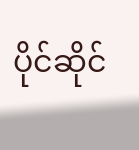ပိုင်ဆိုင်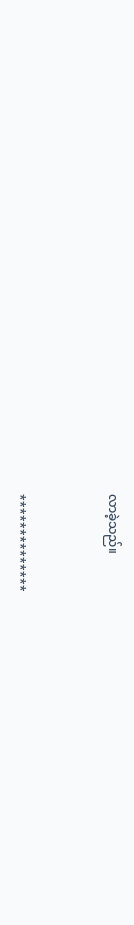လာခဲ့သည်။



**************